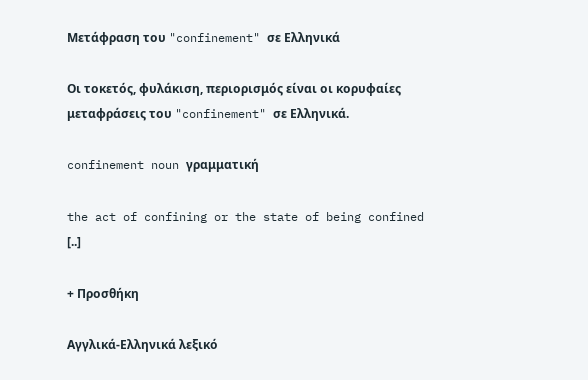Μετάφραση του "confinement" σε Ελληνικά

Οι τοκετός, φυλάκιση, περιορισμός είναι οι κορυφαίες μεταφράσεις του "confinement" σε Ελληνικά.

confinement noun γραμματική

the act of confining or the state of being confined [..]

+ Προσθήκη

Αγγλικά-Ελληνικά λεξικό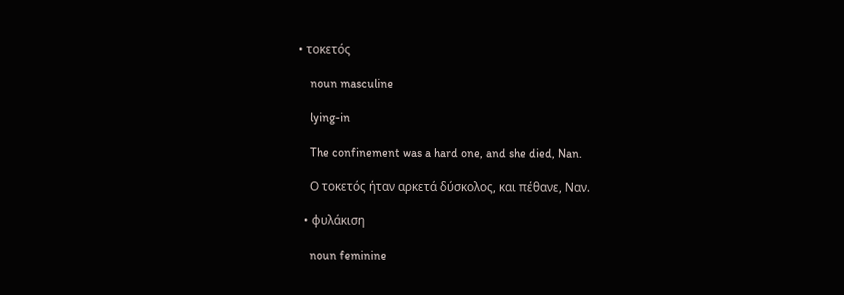• τοκετός

    noun masculine

    lying-in

    The confinement was a hard one, and she died, Nan.

    Ο τοκετός ήταν αρκετά δύσκολος, και πέθανε, Ναν.

  • φυλάκιση

    noun feminine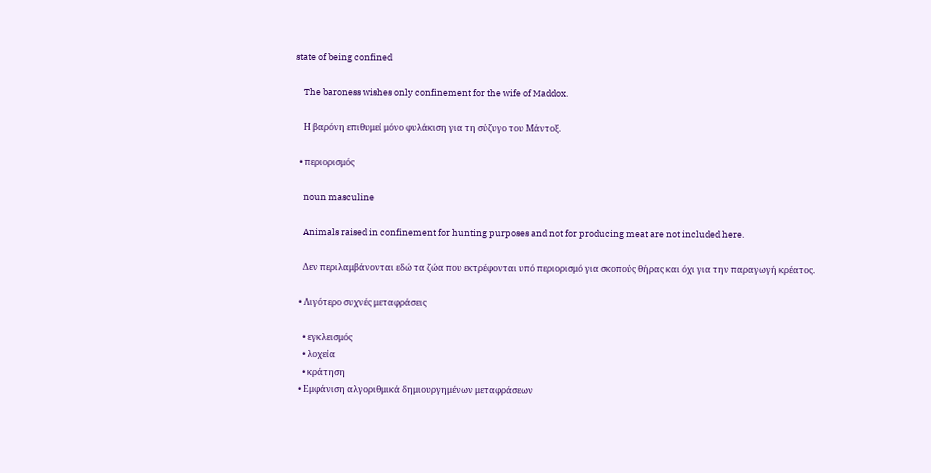state of being confined

    The baroness wishes only confinement for the wife of Maddox.

    Η βαρόνη επιθυμεί μόνο φυλάκιση για τη σύζυγο του Μάντοξ.

  • περιορισμός

    noun masculine

    Animals raised in confinement for hunting purposes and not for producing meat are not included here.

    Δεν περιλαμβάνονται εδώ τα ζώα που εκτρέφονται υπό περιορισμό για σκοπούς θήρας και όχι για την παραγωγή κρέατος.

  • Λιγότερο συχνές μεταφράσεις

    • εγκλεισμός
    • λοχεία
    • κράτηση
  • Εμφάνιση αλγοριθμικά δημιουργημένων μεταφράσεων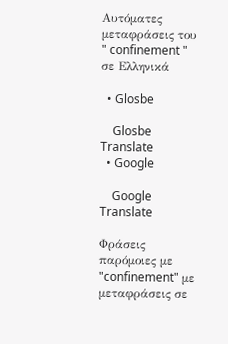Αυτόματες μεταφράσεις του " confinement " σε Ελληνικά

  • Glosbe

    Glosbe Translate
  • Google

    Google Translate

Φράσεις παρόμοιες με "confinement" με μεταφράσεις σε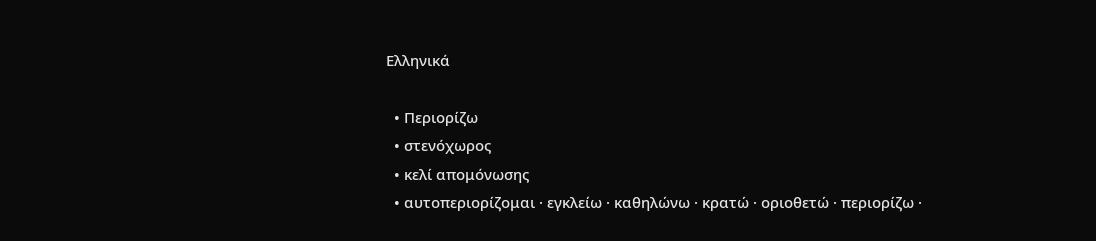Ελληνικά

  • Περιορίζω
  • στενόχωρος
  • κελί απομόνωσης
  • αυτοπεριορίζομαι · εγκλείω · καθηλώνω · κρατώ · οριοθετώ · περιορίζω ·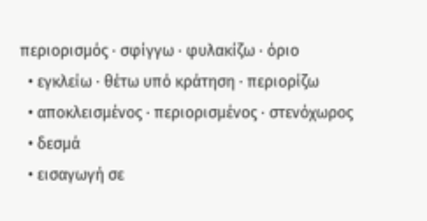περιορισμός · σφίγγω · φυλακίζω · όριο
  • εγκλείω · θέτω υπό κράτηση · περιορίζω
  • αποκλεισμένος · περιορισμένος · στενόχωρος
  • δεσμά
  • εισαγωγή σε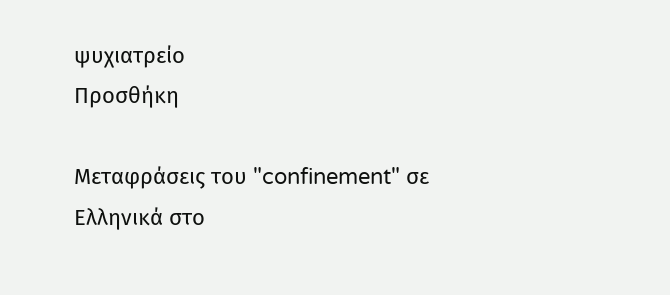ψυχιατρείο
Προσθήκη

Μεταφράσεις του "confinement" σε Ελληνικά στο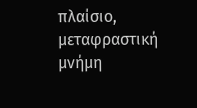πλαίσιο, μεταφραστική μνήμη